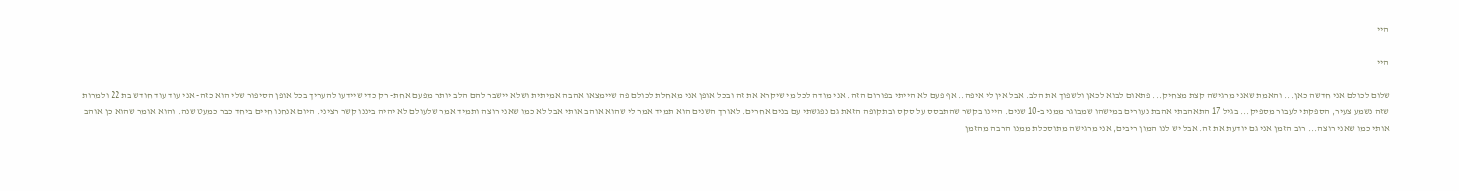היי

היי

שלום לכולם אני חדשה כאן... והאמת שאני מרגישה קצת מצחיק... פתאום לבוא לכאן ולשפוך את הלב. אבל אין לי איפה.. אף פעם לא הייתי בפורום הזה. אני מודה לכל מי שיקרא את זה ובכל אופן אני מאחלת לכולם פה שיימצאו אהבה אמיתית ושלא יישבר להם הלב יותר מפעם אחת- רק כדי שיידעו להעריך בכל אופן הסיפור שלי הוא כזה- אני עוד עוד חודש בת 22 ולמרות שזה נשמע צעיר, הספקתי לעבור מספיק... בגיל 17 התאהבתי אהבת נעורים במישהו שמבוגר ממני ב-10 שנים. היינו בקשר שהתבסס על סקס ובתקופה הזאת גם נפגשתי עם בנים אחרים. לאורך השנים הוא תמיד אמר לי שהוא אוהב אותי אבל לא כמו שאני רוצה ותמיד אמר שלעולם לא יהיה ביננו קשר רציני. היום אנחנו חיים ביחד כבר כמעט שנה. והוא אומר שהוא כן אוהב אותי כמו שאני רוצה... רוב הזמן אני גם יודעת את זה. אבל יש לנו המון ריבים, אני מרגישה מתוסכלת ממנו הרבה מהזמן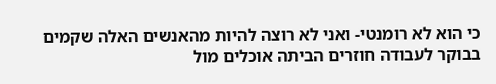כי הוא לא רומנטי- ואני לא רוצה להיות מהאנשים האלה שקמים בבוקר לעבודה חוזרים הביתה אוכלים מול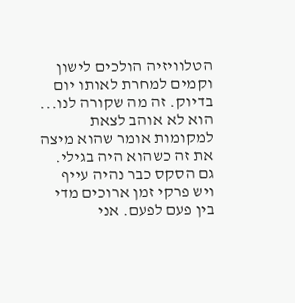הטלוויזיה הולכים לישון וקמים למחרת לאותו יום בדיוק. זה מה שקורה לנו... הוא לא אוהב לצאת למקומות אומר שהוא מיצה את זה כשהוא היה בגילי. גם הסקס כבר נהיה עייף ויש פרקי זמן ארוכים מדי בין פעם לפעם. אני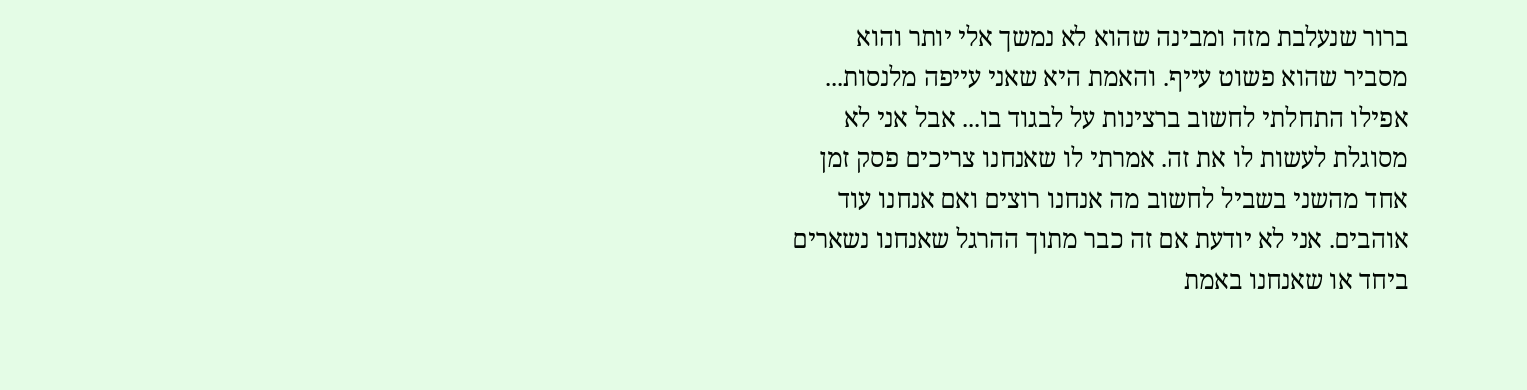ברור שנעלבת מזה ומבינה שהוא לא נמשך אלי יותר והוא מסביר שהוא פשוט עייף. והאמת היא שאני עייפה מלנסות... אפילו התחלתי לחשוב ברצינות על לבגוד בו... אבל אני לא מסוגלת לעשות לו את זה. אמרתי לו שאנחנו צריכים פסק זמן אחד מהשני בשביל לחשוב מה אנחנו רוצים ואם אנחנו עוד אוהבים. אני לא יודעת אם זה כבר מתוך ההרגל שאנחנו נשארים ביחד או שאנחנו באמת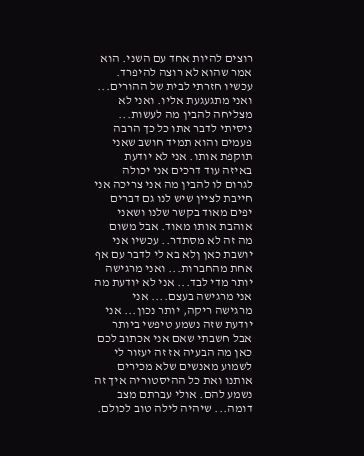רוצים להיות אחד עם השני. הוא אמר שהוא לא רוצה להיפרד. עכשיו חזרתי לבית של ההורים... ואני מתגעגעת אליו. ואני לא מצליחה להבין מה לעשות... ניסיתי לדבר אתו כל כך הרבה פעמים והוא תמיד חושב שאני תוקפת אותו. אני לא יודעת באיזה עוד דרכים אני יכולה לגרום לו להבין מה אני צריכה אני חייבת לציין שיש לנו גם דברים יפים מאוד בקשר שלנו ושאני אוהבת אותו מאוד. אבל משום מה זה לא מסתדר.. עכשיו אני יושבת כאן ןלא בא לי לדבר עם אף אחת מהחברות... ואני מרגישה יותר מדי לבד... אני לא יודעת מה אני מרגישה בעצם.... אני מרגישה ריקה, יותר נכון... אני יודעת שזה נשמע טיפשי ביותר אבל חשבתי שאם אני אכתוב לכם כאן מה הבעיה אז זה יעזור לי לשמוע מאנשים שלא מכירים אותנו ואת כל ההיסטוריה איך זה נשמע להם. אולי עברתם מצב דומה... שיהיה לילה טוב לכולם.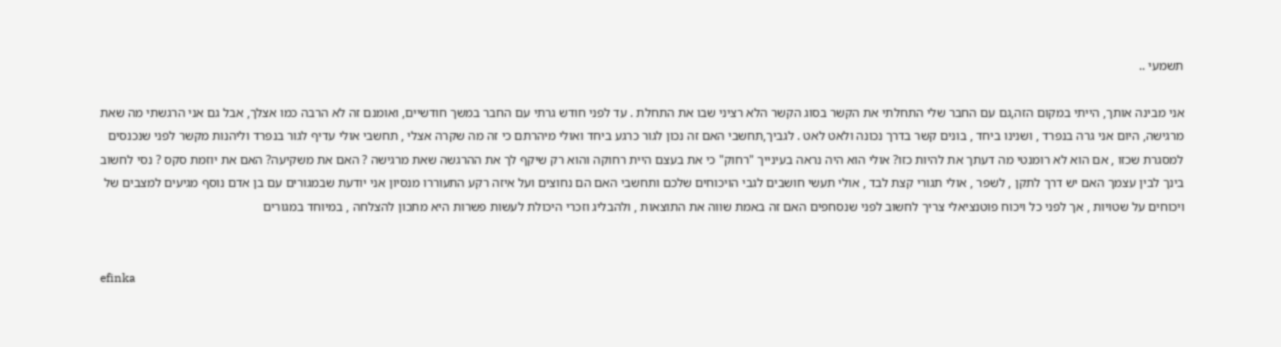תשמעי ..

אני מבינה אותך, הייתי במקום הזה,גם עם החבר שלי התחלתי את הקשר בסוג הקשר הלא רציני שבו את התחלת . עד לפני חודש גרתי עם החבר במשך חודשיים, ואומנם זה לא הרבה כמו אצלך, אבל גם אני הרגשתי מה שאת מרגישה, היום אני גרה בנפרד , ושנינו ביחד , בונים קשר בדרך נכונה ולאט לאט . לגביך,תחשבי האם זה נכון לגור כרגע ביחד ואולי מיהרתם כי זה מה שקרה אצלי , תחשבי אולי עדיף לגור בנפרד וליהנות מקשר לפני שנכנסים למסגרת שכזו , אם הוא לא רומנטי מה דעתך את להיות כזו? אולי הוא היה נראה בעינייך "רחוק" כי את בעצם היית רחוקה והוא רק שיקף לך את ההרגשה שאת מרגישה ? האם את משקיעה? האם את יוזמת סקס ? נסי לחשוב בינך לבין עצמך האם יש דרך לתקן , לשפר , אולי תגורי קצת לבד , אולי תעשי חושבים לגבי הויכוחים שלכם ותחשבי האם הם נחוצים ועל איזה רקע התעוררו מנסיון אני יודעת שבמגורים עם בן אדם נוסף מגיעים למצבים של ויכוחים על שטויות , אך לפני כל ויכוח פוטנציאלי צריך לחשוב לפני שנסחפים האם זה באמת שווה את התוצאות , ולהבליג וזכרי היכולת לעשות פשרות היא מתכון להצלחה , במיוחד במגורים


efinka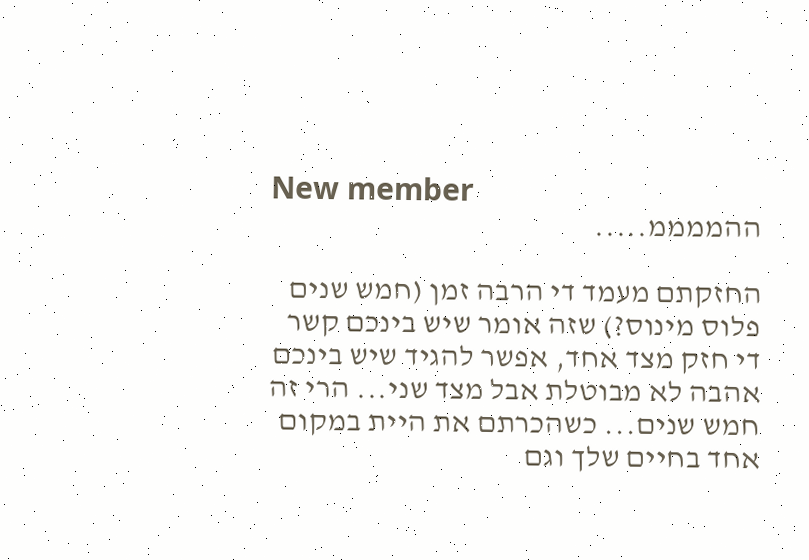New member
ההממממ.....

החזקתם מעמד די הרבה זמן (חמש שנים פלוס מינוס?) שזה אומר שיש בינכם קשר די חזק מצד אחד, אפשר להגיד שיש בינכם אהבה לא מבוטלת אבל מצד שני... הרי זה חמש שנים... כשהכרתם את היית במקום אחד בחיים שלך וגם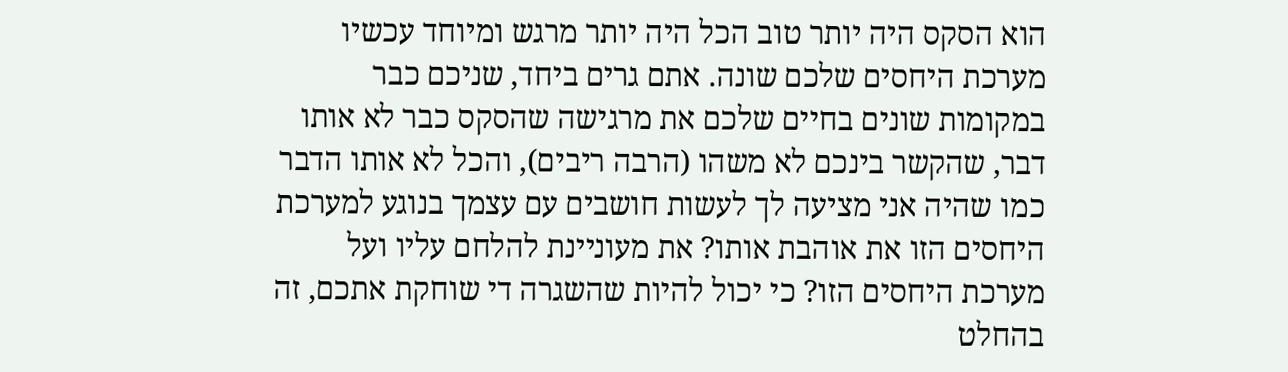הוא הסקס היה יותר טוב הכל היה יותר מרגש ומיוחד עכשיו מערכת היחסים שלכם שונה. אתם גרים ביחד, שניכם כבר במקומות שונים בחיים שלכם את מרגישה שהסקס כבר לא אותו דבר, שהקשר בינכם לא משהו (הרבה ריבים), והכל לא אותו הדבר כמו שהיה אני מציעה לך לעשות חושבים עם עצמך בנוגע למערכת היחסים הזו את אוהבת אותו? את מעוניינת להלחם עליו ועל מערכת היחסים הזו? כי יכול להיות שהשגרה די שוחקת אתכם, זה בהחלט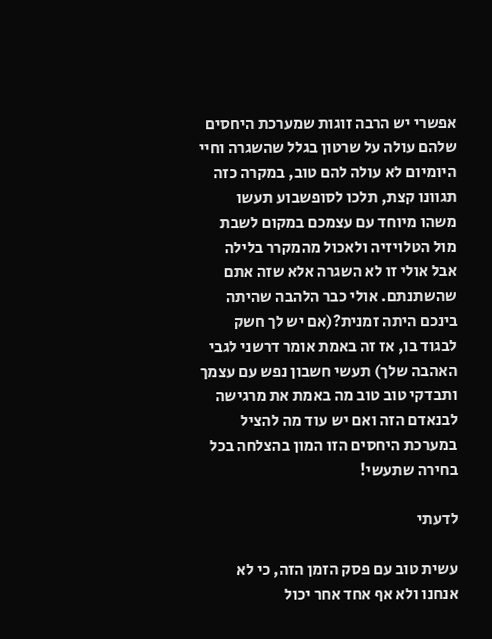אפשרי יש הרבה זוגות שמערכת היחסים שלהם עולה על שרטון בגלל שהשגרה וחיי היומיום לא עולה להם טוב, במקרה כזה תגוונו קצת, תלכו לסופשבוע תעשו משהו מיוחד עם עצמכם במקום לשבת מול הטלויזיה ולאכול מהמקרר בלילה אבל אולי זו לא השגרה אלא שזה אתם שהשתנתם. אולי כבר הלהבה שהיתה בינכם היתה זמנית?(אם יש לך חשק לבגוד בו, אז זה באמת אומר דרשני לגבי האהבה שלך) תעשי חשבון נפש עם עצמך ותבדקי טוב טוב מה באמת את מרגישה לבנאדם הזה ואם יש עוד מה להציל במערכת היחסים הזו המון בהצלחה בכל בחירה שתעשי!

לדעתי

עשית טוב עם פסק הזמן הזה, כי לא אנחנו ולא אף אחד אחר יכול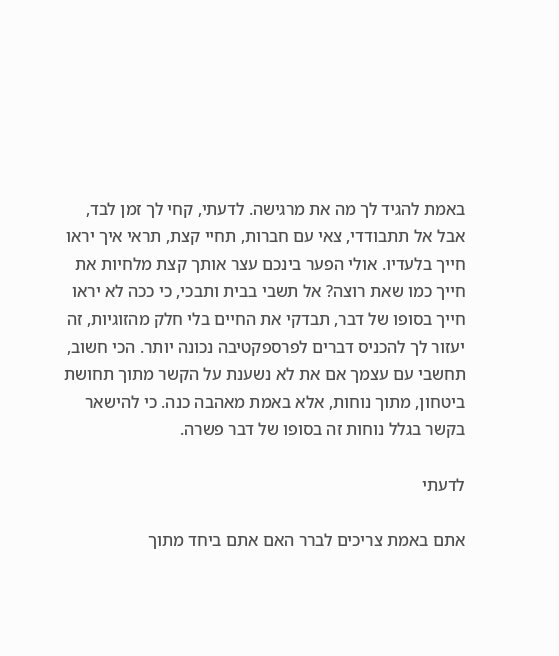באמת להגיד לך מה את מרגישה. לדעתי, קחי לך זמן לבד, אבל אל תתבודדי, צאי עם חברות, תחיי קצת, תראי איך יראו חייך בלעדיו. אולי הפער בינכם עצר אותך קצת מלחיות את חייך כמו שאת רוצה? אל תשבי בבית ותבכי, כי ככה לא יראו חייך בסופו של דבר, תבדקי את החיים בלי חלק מהזוגיות, זה יעזור לך להכניס דברים לפרספקטיבה נכונה יותר. הכי חשוב, תחשבי עם עצמך אם את לא נשענת על הקשר מתוך תחושת ביטחון, מתוך נוחות, אלא באמת מאהבה כנה. כי להישאר בקשר בגלל נוחות זה בסופו של דבר פשרה.

לדעתי

אתם באמת צריכים לברר האם אתם ביחד מתוך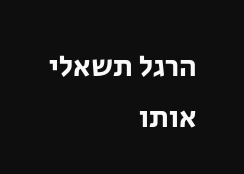הרגל תשאלי אותו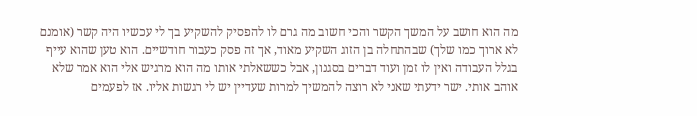מה הוא חושב על המשך הקשר והכי חשוב מה גרם לו להפסיק להשקיע בך לי עכשיו היה קשר (אומנם לא ארוך כמו שלך) שבהתחלה בן הזוג השקיע מאוד, אך זה פסק כעבור חודשיים. הוא טען שהוא עייף בגלל העבודה ואין לו זמן ועוד דברים בסגנון, אבל כששאלתי אותו מה הוא מרגיש אלי הוא אמר שלא אוהב אותי. ישר ידעתי שאני לא רוצה להמשיך למרות שעדיין יש לי רגשות אליו. אז לפעמים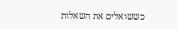כששואלים את השאלות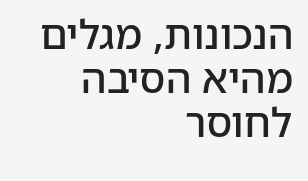הנכונות, מגלים מהיא הסיבה לחוסר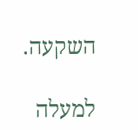השקעה.

למעלה